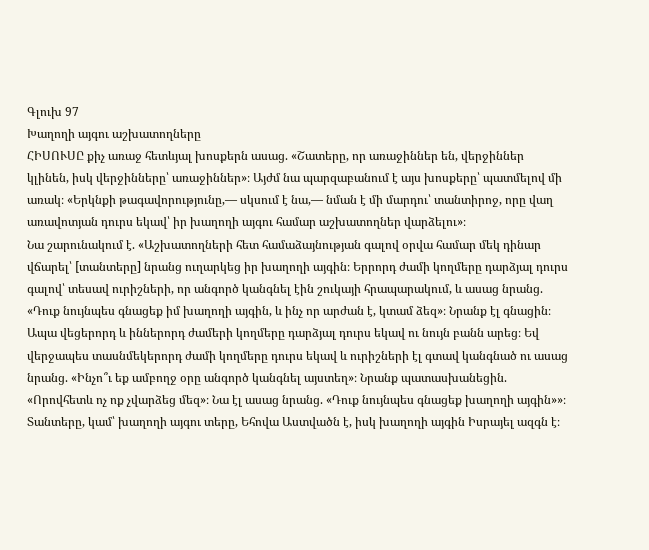Գլուխ 97
Խաղողի այգու աշխատողները
ՀԻՍՈՒՍԸ քիչ առաջ հետևյալ խոսքերն ասաց. «Շատերը, որ առաջիններ են, վերջիններ կլինեն, իսկ վերջինները՝ առաջիններ»։ Այժմ նա պարզաբանում է այս խոսքերը՝ պատմելով մի առակ։ «Երկնքի թագավորությունը,— սկսում է նա,— նման է մի մարդու՝ տանտիրոջ, որը վաղ առավոտյան դուրս եկավ՝ իր խաղողի այգու համար աշխատողներ վարձելու»։
Նա շարունակում է. «Աշխատողների հետ համաձայնության գալով օրվա համար մեկ դինար վճարել՝ [տանտերը] նրանց ուղարկեց իր խաղողի այգին։ Երրորդ ժամի կողմերը դարձյալ դուրս գալով՝ տեսավ ուրիշների, որ անգործ կանգնել էին շուկայի հրապարակում, և ասաց նրանց. «Դուք նույնպես գնացեք իմ խաղողի այգին, և ինչ որ արժան է, կտամ ձեզ»։ Նրանք էլ գնացին։ Ապա վեցերորդ և իններորդ ժամերի կողմերը դարձյալ դուրս եկավ ու նույն բանն արեց։ Եվ վերջապես տասնմեկերորդ ժամի կողմերը դուրս եկավ և ուրիշների էլ գտավ կանգնած ու ասաց նրանց. «Ինչո՞ւ եք ամբողջ օրը անգործ կանգնել այստեղ»։ Նրանք պատասխանեցին. «Որովհետև ոչ ոք չվարձեց մեզ»։ Նա էլ ասաց նրանց. «Դուք նույնպես գնացեք խաղողի այգին»»։
Տանտերը, կամ՝ խաղողի այգու տերը, Եհովա Աստվածն է, իսկ խաղողի այգին Իսրայել ազգն է։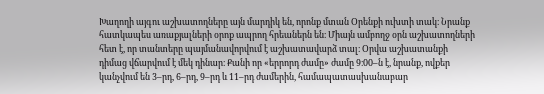Խաղողի այգու աշխատողները այն մարդիկ են, որոնք մտան Օրենքի ուխտի տակ։ Նրանք հատկապես առաքյալների օրոք ապրող հրեաներն են։ Միայն ամբողջ օրն աշխատողների հետ է, որ տանտերը պայմանավորվում է աշխատավարձ տալ։ Օրվա աշխատանքի դիմաց վճարվում է մեկ դինար։ Քանի որ «երրորդ ժամը» ժամը 9։00–ն է, նրանք, ովքեր կանչվում են 3–րդ, 6–րդ, 9–րդ և 11–րդ ժամերին, համապատասխանաբար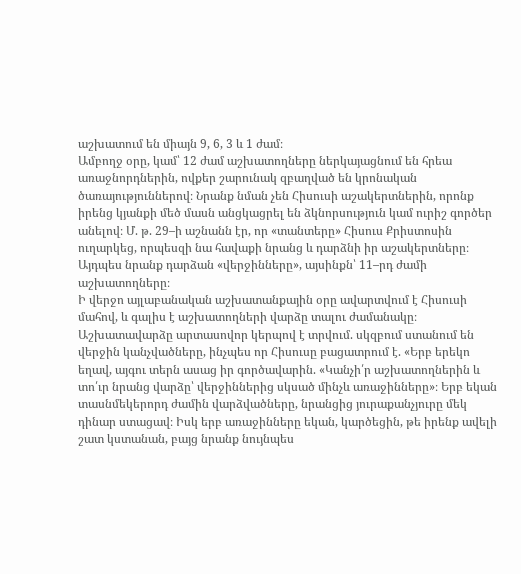աշխատում են միայն 9, 6, 3 և 1 ժամ։
Ամբողջ օրը, կամ՝ 12 ժամ աշխատողները ներկայացնում են հրեա առաջնորդներին, ովքեր շարունակ զբաղված են կրոնական ծառայություններով։ Նրանք նման չեն Հիսուսի աշակերտներին, որոնք իրենց կյանքի մեծ մասն անցկացրել են ձկնորսություն կամ ուրիշ գործեր անելով։ Մ. թ. 29–ի աշնանն էր, որ «տանտերը» Հիսուս Քրիստոսին ուղարկեց, որպեսզի նա հավաքի նրանց և դարձնի իր աշակերտները։ Այդպես նրանք դարձան «վերջինները», այսինքն՝ 11–րդ ժամի աշխատողները։
Ի վերջո այլաբանական աշխատանքային օրը ավարտվում է Հիսուսի մահով, և գալիս է աշխատողների վարձը տալու ժամանակը։ Աշխատավարձը արտասովոր կերպով է տրվում. սկզբում ստանում են վերջին կանչվածները, ինչպես որ Հիսուսը բացատրում է. «Երբ երեկո եղավ, այգու տերն ասաց իր գործավարին. «Կանչի՛ր աշխատողներին և տո՛ւր նրանց վարձը՝ վերջիններից սկսած մինչև առաջինները»։ Երբ եկան տասնմեկերորդ ժամին վարձվածները, նրանցից յուրաքանչյուրը մեկ դինար ստացավ։ Իսկ երբ առաջինները եկան, կարծեցին, թե իրենք ավելի շատ կստանան, բայց նրանք նույնպես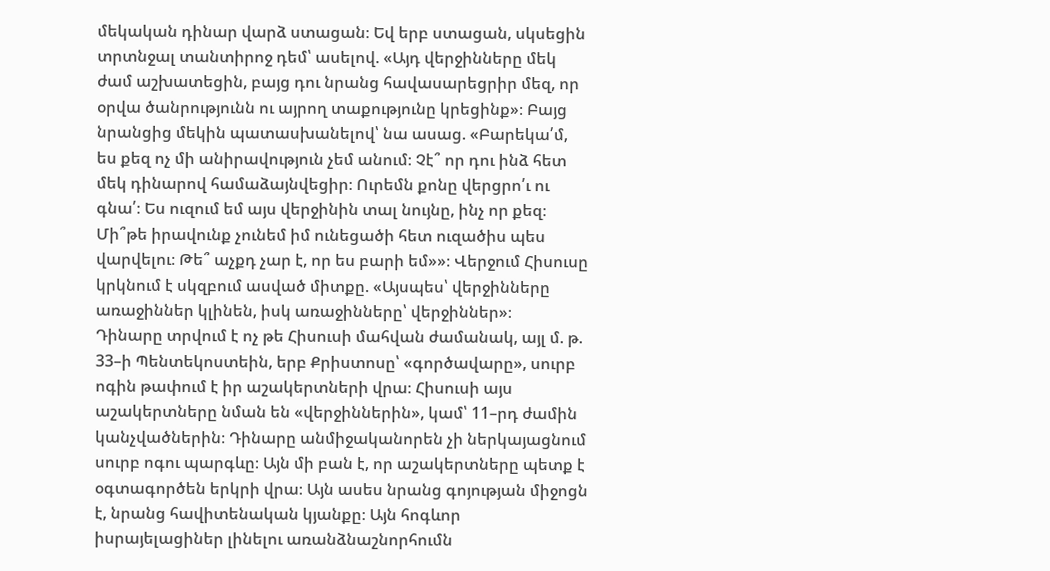մեկական դինար վարձ ստացան։ Եվ երբ ստացան, սկսեցին տրտնջալ տանտիրոջ դեմ՝ ասելով. «Այդ վերջինները մեկ ժամ աշխատեցին, բայց դու նրանց հավասարեցրիր մեզ, որ օրվա ծանրությունն ու այրող տաքությունը կրեցինք»։ Բայց նրանցից մեկին պատասխանելով՝ նա ասաց. «Բարեկա՛մ, ես քեզ ոչ մի անիրավություն չեմ անում։ Չէ՞ որ դու ինձ հետ մեկ դինարով համաձայնվեցիր։ Ուրեմն քոնը վերցրո՛ւ ու գնա՛։ Ես ուզում եմ այս վերջինին տալ նույնը, ինչ որ քեզ։ Մի՞թե իրավունք չունեմ իմ ունեցածի հետ ուզածիս պես վարվելու։ Թե՞ աչքդ չար է, որ ես բարի եմ»»։ Վերջում Հիսուսը կրկնում է սկզբում ասված միտքը. «Այսպես՝ վերջինները առաջիններ կլինեն, իսկ առաջինները՝ վերջիններ»։
Դինարը տրվում է ոչ թե Հիսուսի մահվան ժամանակ, այլ մ. թ. 33–ի Պենտեկոստեին, երբ Քրիստոսը՝ «գործավարը», սուրբ ոգին թափում է իր աշակերտների վրա։ Հիսուսի այս աշակերտները նման են «վերջիններին», կամ՝ 11–րդ ժամին կանչվածներին։ Դինարը անմիջականորեն չի ներկայացնում սուրբ ոգու պարգևը։ Այն մի բան է, որ աշակերտները պետք է օգտագործեն երկրի վրա։ Այն ասես նրանց գոյության միջոցն է, նրանց հավիտենական կյանքը։ Այն հոգևոր իսրայելացիներ լինելու առանձնաշնորհումն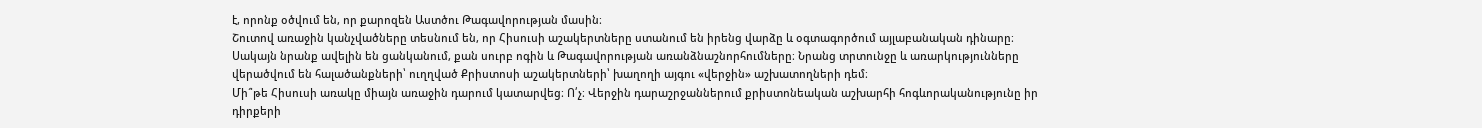է, որոնք օծվում են, որ քարոզեն Աստծու Թագավորության մասին։
Շուտով առաջին կանչվածները տեսնում են, որ Հիսուսի աշակերտները ստանում են իրենց վարձը և օգտագործում այլաբանական դինարը։ Սակայն նրանք ավելին են ցանկանում, քան սուրբ ոգին և Թագավորության առանձնաշնորհումները։ Նրանց տրտունջը և առարկությունները վերածվում են հալածանքների՝ ուղղված Քրիստոսի աշակերտների՝ խաղողի այգու «վերջին» աշխատողների դեմ։
Մի՞թե Հիսուսի առակը միայն առաջին դարում կատարվեց։ Ո՛չ։ Վերջին դարաշրջաններում քրիստոնեական աշխարհի հոգևորականությունը իր դիրքերի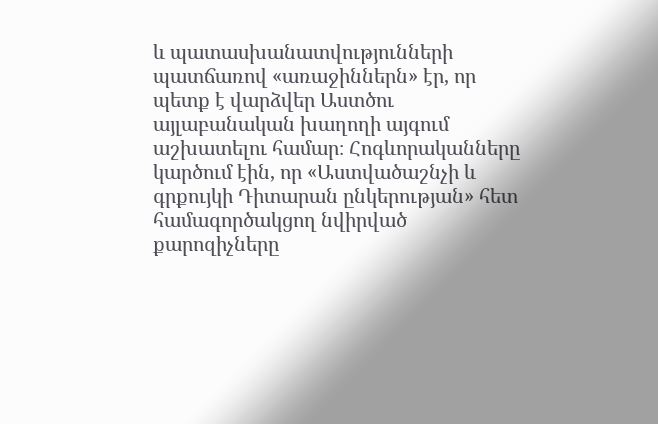և պատասխանատվությունների պատճառով «առաջիններն» էր, որ պետք է վարձվեր Աստծու այլաբանական խաղողի այգում աշխատելու համար։ Հոգևորականները կարծում էին, որ «Աստվածաշնչի և գրքույկի Դիտարան ընկերության» հետ համագործակցող նվիրված քարոզիչները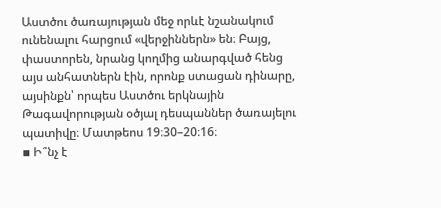Աստծու ծառայության մեջ որևէ նշանակում ունենալու հարցում «վերջիններն» են։ Բայց, փաստորեն, նրանց կողմից անարգված հենց այս անհատներն էին, որոնք ստացան դինարը, այսինքն՝ որպես Աստծու երկնային Թագավորության օծյալ դեսպաններ ծառայելու պատիվը։ Մատթեոս 19։30–20։16։
▪ Ի՞նչ է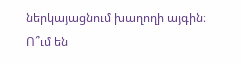ներկայացնում խաղողի այգին։ Ո՞ւմ են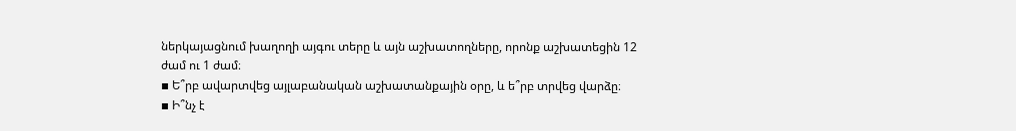ներկայացնում խաղողի այգու տերը և այն աշխատողները, որոնք աշխատեցին 12 ժամ ու 1 ժամ։
▪ Ե՞րբ ավարտվեց այլաբանական աշխատանքային օրը, և ե՞րբ տրվեց վարձը։
▪ Ի՞նչ է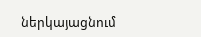ներկայացնում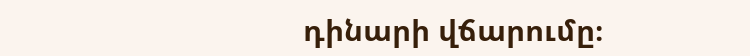դինարի վճարումը։